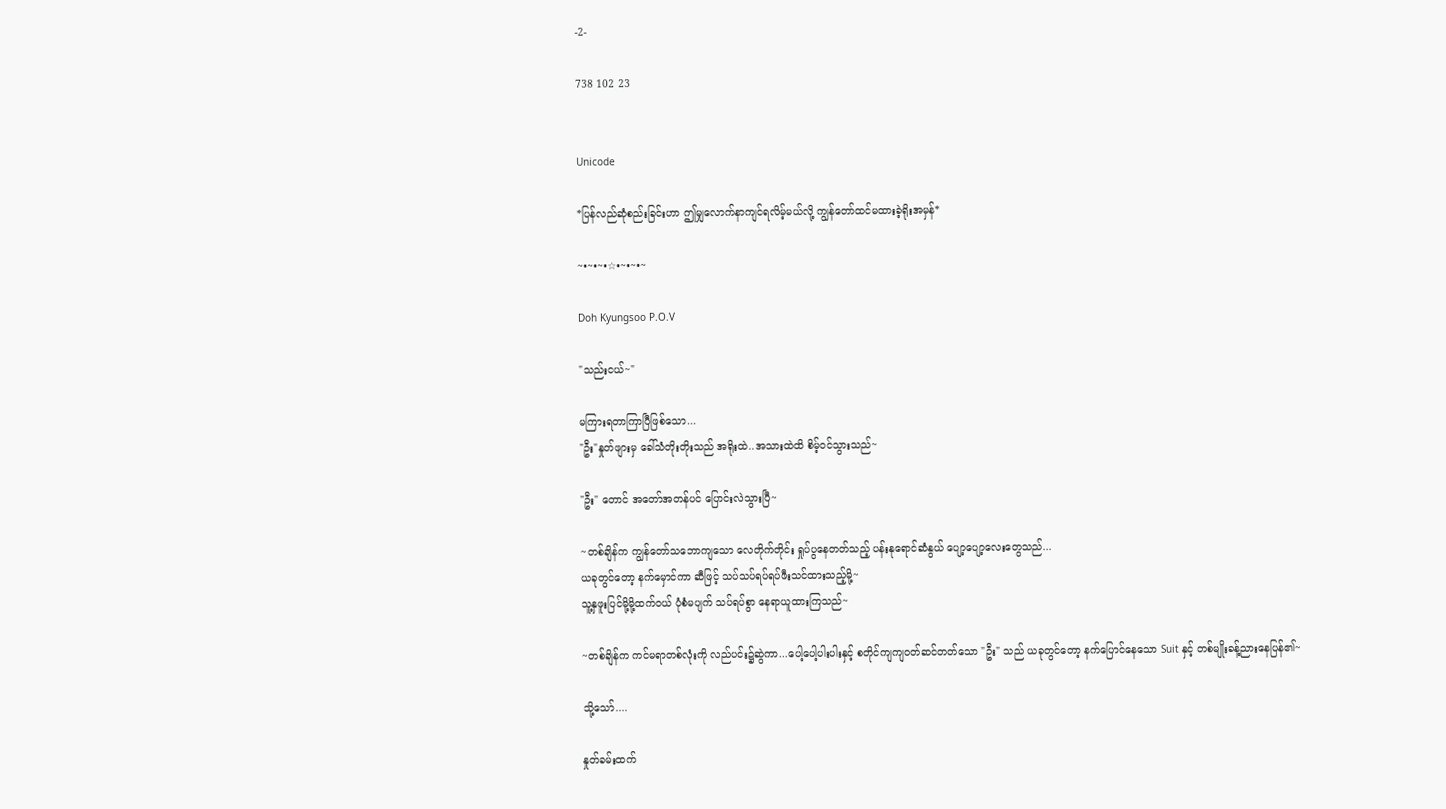-2-

738 102 23


Unicode

*ပြန်လည်ဆုံစည်းခြင်းဟာ ဤမျှလောက်နာကျင်ရလိမ့်မယ်လို့ ကျွန်တော်ထင်မထားခဲ့ရိုးအမှန်*

~•~•~•☆•~•~•~

Doh Kyungsoo P.O.V

"သည်းငယ်~"

မကြားရတာကြာပြီဖြစ်သော...
"ဦး"နှုတ်ဖျားမှ ခေါ်သံတိုးတိုးသည် အရိုးထဲ..အသားထဲထိ စိမ့်ဝင်သွားသည်~

"ဦး" တောင် အတော်အတန်ပင် ပြောင်းလဲသွားပြီ~

~တစ်ချိန်က ကျွန်တော်သဘောကျသော လေတိုက်တိုင်း ရှုပ်ပွနေတတ်သည့် ပန်းနုရောင်ဆံနွယ် ပျော့ပျော့လေးတွေသည်...
ယခုတွင်တော့ နက်မှောင်ကာ ဆီဖြင့် သပ်သပ်ရပ်ရပ်ဖီးသင်ထားသည့်မို့~
သူ့နှဖူးပြင်မို့မို့ထက်ဝယ် ပုံစံမပျက် သပ်ရပ်စွာ နေရာယူထားကြသည်~

~တစ်ချိန်က ကင်မရာတစ်လုံးကို လည်ပင်း၌ဆွဲကာ...ပေါ့ပေါ့ပါးပါးနှင့် စတိုင်ကျကျဝတ်ဆင်တတ်သော "ဦး" သည် ယခုတွင်တော့ နက်ပြောင်နေသော Suit နှင့် တစ်မျိုးခန့်ညားနေပြန်၏~

သို့သော်....

နှုတ်ခမ်းထက်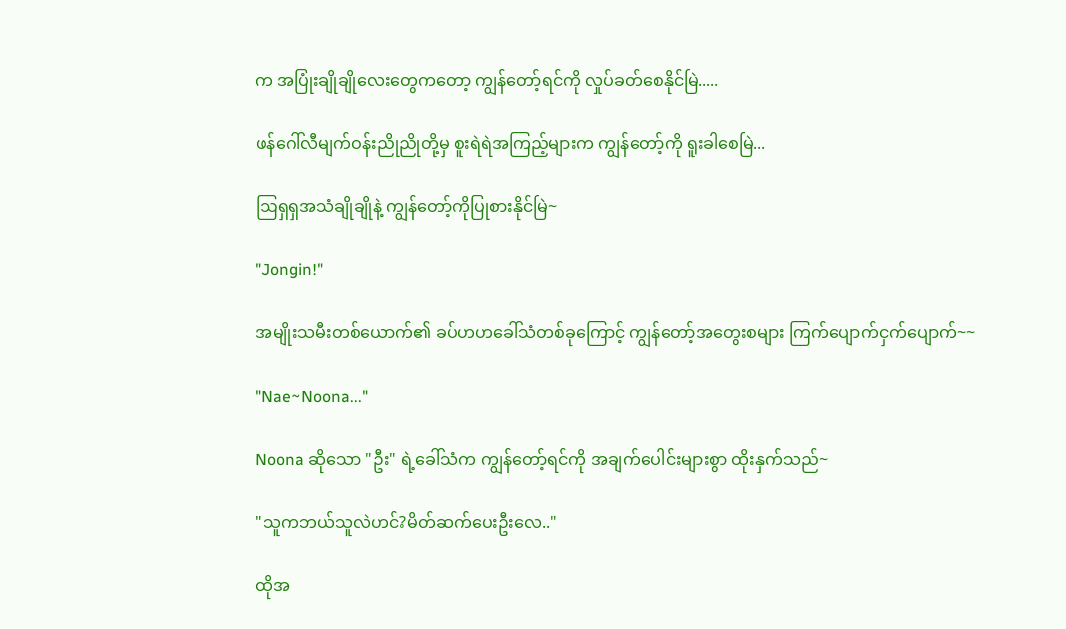က အပြုံးချိုချိုလေးတွေကတော့ ကျွန်တော့်ရင်ကို လှုပ်ခတ်စေနိုင်မြဲ.....

ဖန်ဂေါ်လီမျက်ဝန်းညိုညိုတို့မှ စူးရဲရဲအကြည့်များက ကျွန်တော့်ကို ရူးခါစေမြဲ...

ဩရှရှအသံချိုချိုနဲ့ ကျွန်တော့်ကိုပြုစားနိုင်မြဲ~

"Jongin!"

အမျိုးသမီးတစ်ယောက်၏ ခပ်ဟဟခေါ်သံတစ်ခုကြောင့် ကျွန်တော့်အတွေးစများ ကြက်ပျောက်ငှက်ပျောက်~~

"Nae~Noona..."

Noona ဆိုသော "ဦး" ရဲ့ခေါ်သံက ကျွန်တော့်ရင်ကို အချက်ပေါင်းများစွာ ထိုးနှက်သည်~

"သူကဘယ်သူလဲဟင်?မိတ်ဆက်ပေးဦးလေ.."

ထိုအ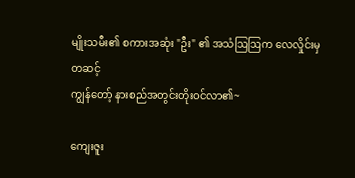မျိုးသမီး၏ စကားအဆုံး "ဦး" ၏ အသံဩဩက လေလှိုင်းမှတဆင့်
ကျွန်တော့် နားစည်အတွင်းတိုးဝင်လာ၏~

ကျေးဇူး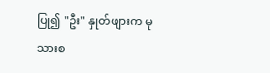ပြု၍ "ဦး" နှုတ်ဖျားက မုသားစ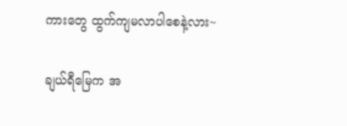ကားတွေ ထွက်ကျမလာပါစေနဲ့လား~

ချယ်ရီမြေက အ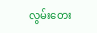လွမ်းတေး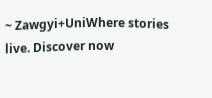~ Zawgyi+UniWhere stories live. Discover now